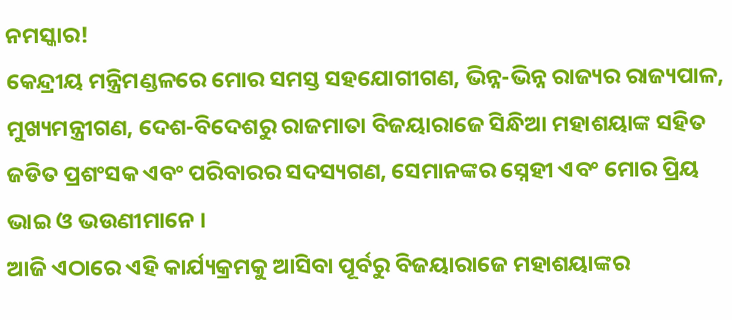ନମସ୍କାର!
କେନ୍ଦ୍ରୀୟ ମନ୍ତ୍ରିମଣ୍ଡଳରେ ମୋର ସମସ୍ତ ସହଯୋଗୀଗଣ, ଭିନ୍ନ-ଭିନ୍ନ ରାଜ୍ୟର ରାଜ୍ୟପାଳ, ମୁଖ୍ୟମନ୍ତ୍ରୀଗଣ, ଦେଶ-ବିଦେଶରୁ ରାଜମାତା ବିଜୟାରାଜେ ସିନ୍ଧିଆ ମହାଶୟାଙ୍କ ସହିତ ଜଡିତ ପ୍ରଶଂସକ ଏବଂ ପରିବାରର ସଦସ୍ୟଗଣ, ସେମାନଙ୍କର ସ୍ନେହୀ ଏବଂ ମୋର ପ୍ରିୟ ଭାଇ ଓ ଭଉଣୀମାନେ ।
ଆଜି ଏଠାରେ ଏହି କାର୍ଯ୍ୟକ୍ରମକୁ ଆସିବା ପୂର୍ବରୁ ବିଜୟାରାଜେ ମହାଶୟାଙ୍କର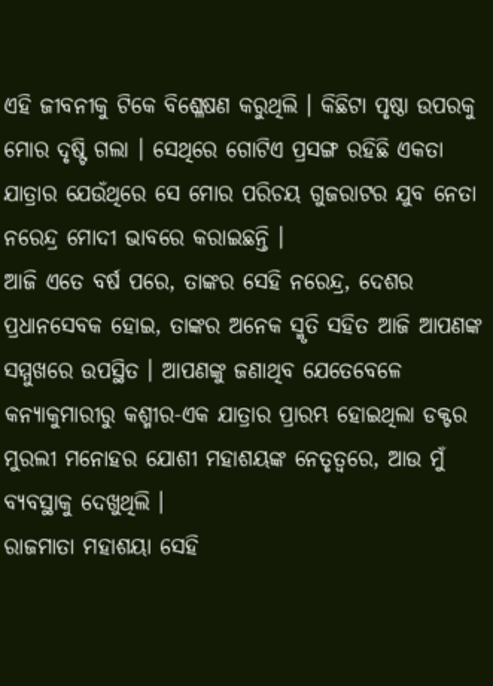ଏହି ଜୀବନୀକୁ ଟିକେ ବିଶ୍ଳେଷଣ କରୁଥିଲି । କିଛିଟା ପୃଷ୍ଠା ଉପରକୁ ମୋର ଦୃଷ୍ଟି ଗଲା । ସେଥିରେ ଗୋଟିଏ ପ୍ରସଙ୍ଗ ରହିଛି ଏକତା ଯାତ୍ରାର ଯେଉଁଥିରେ ସେ ମୋର ପରିଚୟ ଗୁଜରାଟର ଯୁବ ନେତା ନରେନ୍ଦ୍ର ମୋଦୀ ଭାବରେ କରାଇଛନ୍ତି ।
ଆଜି ଏତେ ବର୍ଷ ପରେ, ତାଙ୍କର ସେହି ନରେନ୍ଦ୍ର, ଦେଶର ପ୍ରଧାନସେବକ ହୋଇ, ତାଙ୍କର ଅନେକ ସ୍ମୃତି ସହିତ ଆଜି ଆପଣଙ୍କ ସମ୍ମୁଖରେ ଉପସ୍ଥିତ । ଆପଣଙ୍କୁ ଜଣାଥିବ ଯେତେବେଳେ କନ୍ୟାକୁମାରୀରୁ କଶ୍ମୀର-ଏକ ଯାତ୍ରାର ପ୍ରାରମ୍ଭ ହୋଇଥିଲା ଡକ୍ଟର ମୁରଲୀ ମନୋହର ଯୋଶୀ ମହାଶୟଙ୍କ ନେତୃତ୍ୱରେ, ଆଉ ମୁଁ ବ୍ୟବସ୍ଥାକୁ ଦେଖୁଥିଲି ।
ରାଜମାତା ମହାଶୟା ସେହି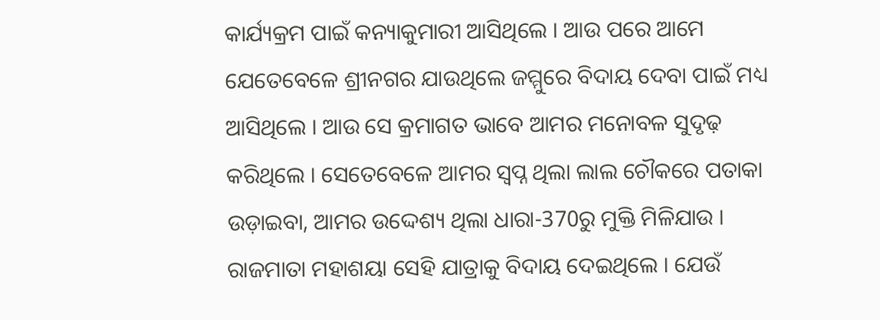କାର୍ଯ୍ୟକ୍ରମ ପାଇଁ କନ୍ୟାକୁମାରୀ ଆସିଥିଲେ । ଆଉ ପରେ ଆମେ ଯେତେବେଳେ ଶ୍ରୀନଗର ଯାଉଥିଲେ ଜମ୍ମୁରେ ବିଦାୟ ଦେବା ପାଇଁ ମଧ୍ୟ ଆସିଥିଲେ । ଆଉ ସେ କ୍ରମାଗତ ଭାବେ ଆମର ମନୋବଳ ସୁଦୃଢ଼ କରିଥିଲେ । ସେତେବେଳେ ଆମର ସ୍ୱପ୍ନ ଥିଲା ଲାଲ ଚୌକରେ ପତାକା ଉଡ଼ାଇବା, ଆମର ଉଦ୍ଦେଶ୍ୟ ଥିଲା ଧାରା-370ରୁ ମୁକ୍ତି ମିଳିଯାଉ । ରାଜମାତା ମହାଶୟା ସେହି ଯାତ୍ରାକୁ ବିଦାୟ ଦେଇଥିଲେ । ଯେଉଁ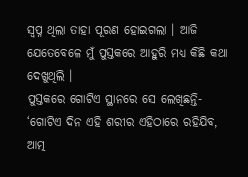ସ୍ୱପ୍ନ ଥିଲା ତାହା ପୂରଣ ହୋଇଗଲା । ଆଜି ଯେତେବେଳେ ମୁଁ ପୁସ୍ତକରେ ଆହୁରି ମଧ୍ୟ କିଛି କଥା ଦେଖୁଥିଲି ।
ପୁସ୍ତକରେ ଗୋଟିଏ ସ୍ଥାନରେ ସେ ଲେଖିଛନ୍ତି- ‘ଗୋଟିଏ ଦିନ ଏହି ଶରୀର ଏହିଠାରେ ରହିଯିବ, ଆତ୍ମ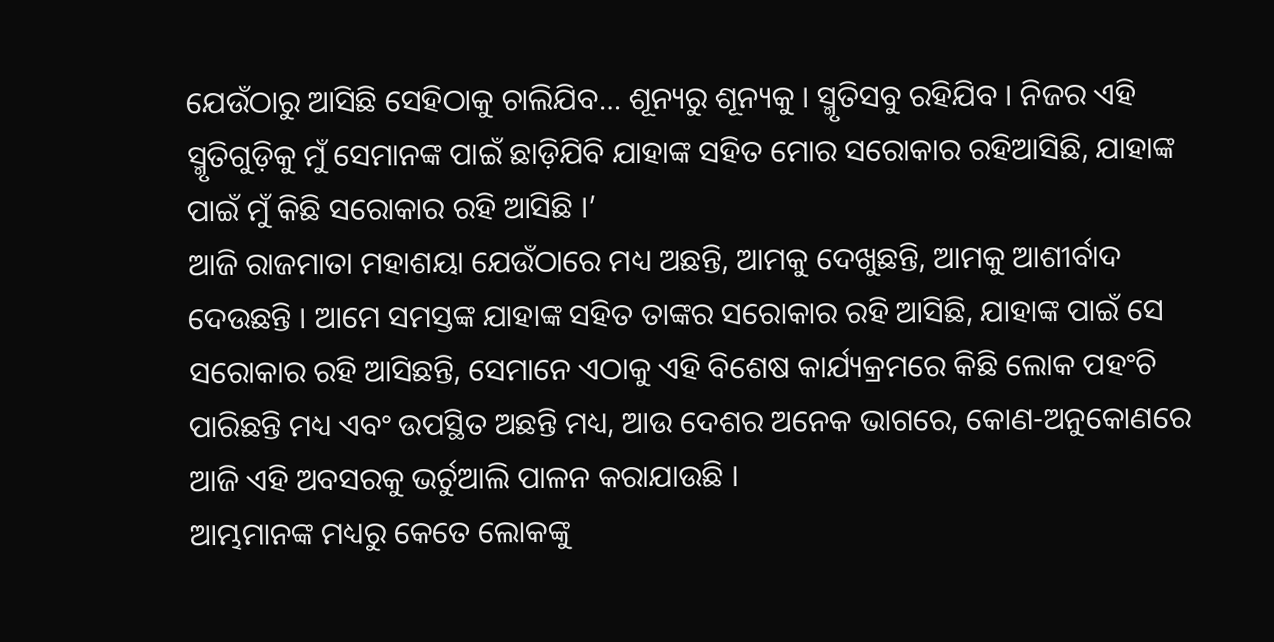ଯେଉଁଠାରୁ ଆସିଛି ସେହିଠାକୁ ଚାଲିଯିବ… ଶୂନ୍ୟରୁ ଶୂନ୍ୟକୁ । ସ୍ମୃତିସବୁ ରହିଯିବ । ନିଜର ଏହି ସ୍ମୃତିଗୁଡ଼ିକୁ ମୁଁ ସେମାନଙ୍କ ପାଇଁ ଛାଡ଼ିଯିବି ଯାହାଙ୍କ ସହିତ ମୋର ସରୋକାର ରହିଆସିଛି, ଯାହାଙ୍କ ପାଇଁ ମୁଁ କିଛି ସରୋକାର ରହି ଆସିଛି ।’
ଆଜି ରାଜମାତା ମହାଶୟା ଯେଉଁଠାରେ ମଧ୍ୟ ଅଛନ୍ତି, ଆମକୁ ଦେଖୁଛନ୍ତି, ଆମକୁ ଆଶୀର୍ବାଦ ଦେଉଛନ୍ତି । ଆମେ ସମସ୍ତଙ୍କ ଯାହାଙ୍କ ସହିତ ତାଙ୍କର ସରୋକାର ରହି ଆସିଛି, ଯାହାଙ୍କ ପାଇଁ ସେ ସରୋକାର ରହି ଆସିଛନ୍ତି, ସେମାନେ ଏଠାକୁ ଏହି ବିଶେଷ କାର୍ଯ୍ୟକ୍ରମରେ କିଛି ଲୋକ ପହଂଚି ପାରିଛନ୍ତି ମଧ୍ୟ ଏବଂ ଉପସ୍ଥିତ ଅଛନ୍ତି ମଧ୍ୟ, ଆଉ ଦେଶର ଅନେକ ଭାଗରେ, କୋଣ-ଅନୁକୋଣରେ ଆଜି ଏହି ଅବସରକୁ ଭର୍ଚୁଆଲି ପାଳନ କରାଯାଉଛି ।
ଆମ୍ଭମାନଙ୍କ ମଧ୍ୟରୁ କେତେ ଲୋକଙ୍କୁ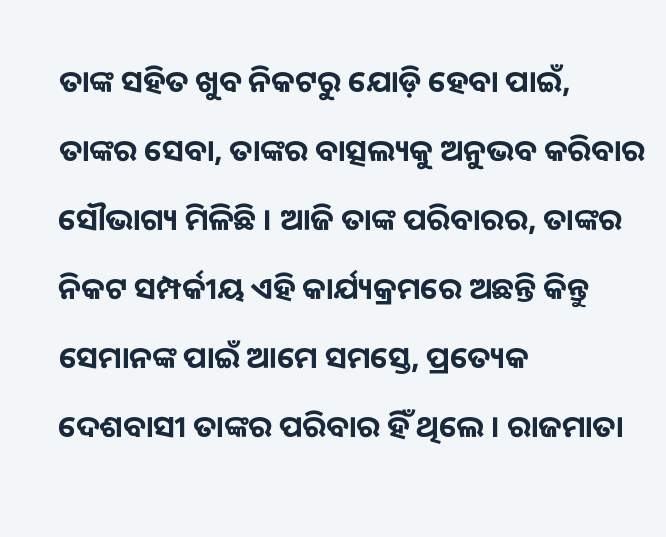ତାଙ୍କ ସହିତ ଖୁବ ନିକଟରୁ ଯୋଡ଼ି ହେବା ପାଇଁ, ତାଙ୍କର ସେବା, ତାଙ୍କର ବାତ୍ସଲ୍ୟକୁ ଅନୁଭବ କରିବାର ସୌଭାଗ୍ୟ ମିଳିଛି । ଆଜି ତାଙ୍କ ପରିବାରର, ତାଙ୍କର ନିକଟ ସମ୍ପର୍କୀୟ ଏହି କାର୍ଯ୍ୟକ୍ରମରେ ଅଛନ୍ତି କିନ୍ତୁ ସେମାନଙ୍କ ପାଇଁ ଆମେ ସମସ୍ତେ, ପ୍ରତ୍ୟେକ ଦେଶବାସୀ ତାଙ୍କର ପରିବାର ହିଁ ଥିଲେ । ରାଜମାତା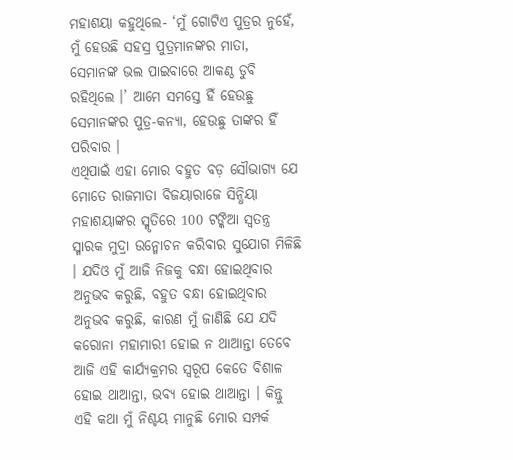ମହାଶୟା କହୁଥିଲେ- ‘ମୁଁ ଗୋଟିଏ ପୁତ୍ରର ନୁହେଁ, ମୁଁ ହେଉଛି ସହସ୍ର ପୁତ୍ରମାନଙ୍କର ମାତା, ସେମାନଙ୍କ ଭଲ ପାଇବାରେ ଆକଣ୍ଠ ଡୁବି ରହିଥିଲେ ।’ ଆମେ ସମସ୍ତେ ହିଁ ହେଉଛୁ ସେମାନଙ୍କର ପୁତ୍ର-କନ୍ୟା, ହେଉଛୁ ତାଙ୍କର ହିଁ ପରିବାର ।
ଏଥିପାଇଁ ଏହା ମୋର ବହୁତ ବଡ଼ ସୌଭାଗ୍ୟ ଯେ ମୋତେ ରାଜମାତା ବିଜୟାରାଜେ ସିନ୍ଧିୟା ମହାଶୟାଙ୍କର ସ୍ମୃତିରେ 100 ଟଙ୍କିଆ ସ୍ୱତନ୍ତ୍ର ସ୍ମାରକ ମୁଦ୍ରା ଉନ୍ମୋଚନ କରିବାର ସୁଯୋଗ ମିଳିଛି । ଯଦିଓ ମୁଁ ଆଜି ନିଜକୁ ବନ୍ଧା ହୋଇଥିବାର ଅନୁଭବ କରୁଛି, ବହୁତ ବନ୍ଧା ହୋଇଥିବାର ଅନୁଭବ କରୁଛି, କାରଣ ମୁଁ ଜାଣିଛି ଯେ ଯଦି କରୋନା ମହାମାରୀ ହୋଇ ନ ଥାଆନ୍ତା ତେବେ ଆଜି ଏହି କାର୍ଯ୍ୟକ୍ରମର ସ୍ୱରୂପ କେତେ ବିଶାଳ ହୋଇ ଥାଆନ୍ତା, ଭବ୍ୟ ହୋଇ ଥାଆନ୍ତା । କିନ୍ତୁ ଏହି କଥା ମୁଁ ନିଶ୍ଚୟ ମାନୁଛି ମୋର ସମ୍ପର୍କ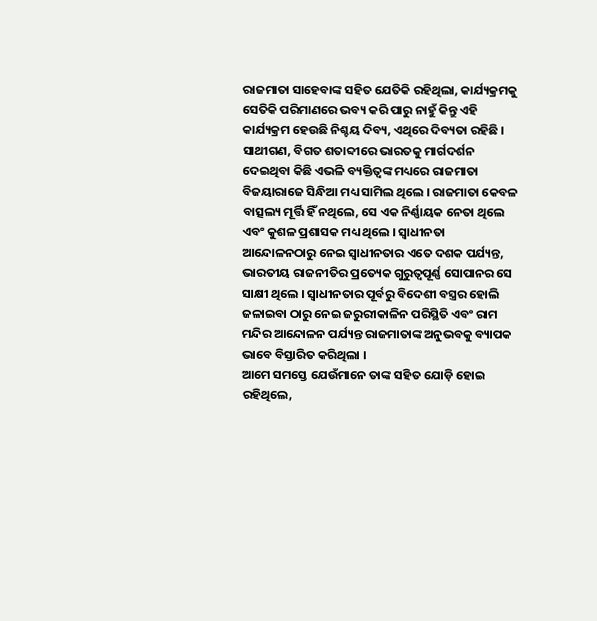ରାଜମାତା ସାହେବାଙ୍କ ସହିତ ଯେତିକି ରହିଥିଲା, କାର୍ଯ୍ୟକ୍ରମକୁ ସେତିକି ପରିମାଣରେ ଭବ୍ୟ କରି ପାରୁ ନାହୁଁ କିନ୍ତୁ ଏହି କାର୍ଯ୍ୟକ୍ରମ ହେଉଛି ନିଶ୍ଚୟ ଦିବ୍ୟ, ଏଥିରେ ଦିବ୍ୟତା ରହିଛି ।
ସାଥୀଗଣ, ବିଗତ ଶତାବ୍ଦୀରେ ଭାରତକୁ ମାର୍ଗଦର୍ଶନ ଦେଇଥିବା କିଛି ଏଭଳି ବ୍ୟକ୍ତିତ୍ୱଙ୍କ ମଧ୍ୟରେ ରାଜମାତା ବିଜୟାରାଜେ ସିନ୍ଧିଆ ମଧ୍ୟ ସାମିଲ ଥିଲେ । ରାଜମାତା କେବଳ ବାତ୍ସଲ୍ୟ ମୂର୍ତ୍ତି ହିଁ ନଥିଲେ, ସେ ଏକ ନିର୍ଣ୍ଣାୟକ ନେତା ଥିଲେ ଏବଂ କୁଶଳ ପ୍ରଶାସକ ମଧ୍ୟ ଥିଲେ । ସ୍ୱାଧୀନତା ଆନ୍ଦୋଳନଠାରୁ ନେଇ ସ୍ୱାଧୀନତାର ଏତେ ଦଶକ ପର୍ଯ୍ୟନ୍ତ, ଭାରତୀୟ ରାଜନୀତିର ପ୍ରତ୍ୟେକ ଗୁରୁତ୍ୱପୂର୍ଣ୍ଣ ସୋପାନର ସେ ସାକ୍ଷୀ ଥିଲେ । ସ୍ୱାଧୀନତାର ପୂର୍ବରୁ ବିଦେଶୀ ବସ୍ତ୍ରର ହୋଲି ଜଳାଇବା ଠାରୁ ନେଇ ଜରୁରୀକାଳିନ ପରିସ୍ଥିତି ଏବଂ ରାମ ମନ୍ଦିର ଆନ୍ଦୋଳନ ପର୍ଯ୍ୟନ୍ତ ରାଜମାତାଙ୍କ ଅନୁଭବକୁ ବ୍ୟାପକ ଭାବେ ବିସ୍ତାରିତ କରିଥିଲା ।
ଆମେ ସମସ୍ତେ ଯେଉଁମାନେ ତାଙ୍କ ସହିତ ଯୋଡ଼ି ହୋଇ ରହିଥିଲେ,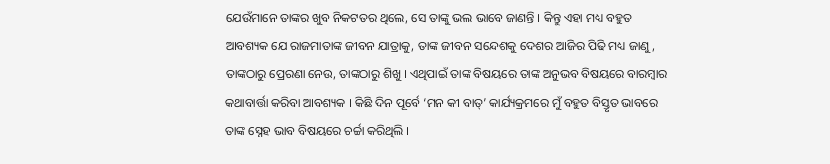ଯେଉଁମାନେ ତାଙ୍କର ଖୁବ ନିକଟତର ଥିଲେ, ସେ ତାଙ୍କୁ ଭଲ ଭାବେ ଜାଣନ୍ତି । କିନ୍ତୁ ଏହା ମଧ୍ୟ ବହୁତ ଆବଶ୍ୟକ ଯେ ରାଜମାତାଙ୍କ ଜୀବନ ଯାତ୍ରାକୁ, ତାଙ୍କ ଜୀବନ ସନ୍ଦେଶକୁ ଦେଶର ଆଜିର ପିଢି ମଧ୍ୟ ଜାଣୁ, ତାଙ୍କଠାରୁ ପ୍ରେରଣା ନେଉ, ତାଙ୍କଠାରୁ ଶିଖୁ । ଏଥିପାଇଁ ତାଙ୍କ ବିଷୟରେ ତାଙ୍କ ଅନୁଭବ ବିଷୟରେ ବାରମ୍ବାର କଥାବାର୍ତ୍ତା କରିବା ଆବଶ୍ୟକ । କିଛି ଦିନ ପୂର୍ବେ ‘ମନ କୀ ବାତ୍’ କାର୍ଯ୍ୟକ୍ରମରେ ମୁଁ ବହୁତ ବିସ୍ତୃତ ଭାବରେ ତାଙ୍କ ସ୍ନେହ ଭାବ ବିଷୟରେ ଚର୍ଚ୍ଚା କରିଥିଲି ।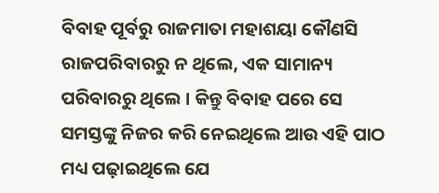ବିବାହ ପୂର୍ବରୁ ରାଜମାତା ମହାଶୟା କୌଣସି ରାଜପରିବାରରୁ ନ ଥିଲେ, ଏକ ସାମାନ୍ୟ ପରିବାରରୁ ଥିଲେ । କିନ୍ତୁ ବିବାହ ପରେ ସେ ସମସ୍ତଙ୍କୁ ନିଜର କରି ନେଇଥିଲେ ଆଉ ଏହି ପାଠ ମଧ୍ୟ ପଢ଼ାଇଥିଲେ ଯେ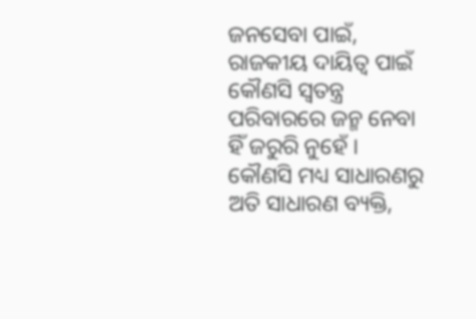ଜନସେବା ପାଇଁ, ରାଜକୀୟ ଦାୟିତ୍ୱ ପାଇଁ କୌଣସି ସ୍ୱତନ୍ତ୍ର ପରିବାରରେ ଜନ୍ମ ନେବା ହିଁ ଜରୁରି ନୁହେଁ ।
କୌଣସି ମଧ୍ୟ ସାଧାରଣରୁ ଅତି ସାଧାରଣ ବ୍ୟକ୍ତି,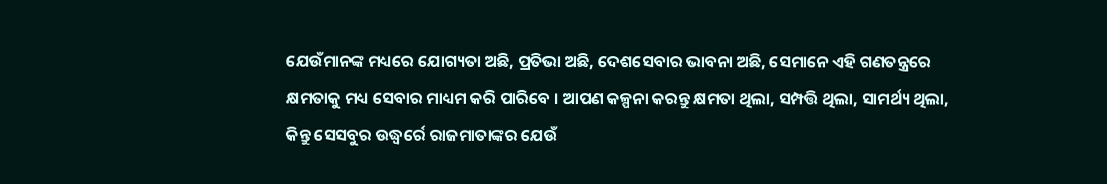ଯେଉଁମାନଙ୍କ ମଧ୍ୟରେ ଯୋଗ୍ୟତା ଅଛି, ପ୍ରତିଭା ଅଛି, ଦେଶସେବାର ଭାବନା ଅଛି, ସେମାନେ ଏହି ଗଣତନ୍ତ୍ରରେ କ୍ଷମତାକୁ ମଧ୍ୟ ସେବାର ମାଧ୍ୟମ କରି ପାରିବେ । ଆପଣ କଳ୍ପନା କରନ୍ତୁ କ୍ଷମତା ଥିଲା, ସମ୍ପତ୍ତି ଥିଲା, ସାମର୍ଥ୍ୟ ଥିଲା, କିନ୍ତୁ ସେସବୁର ଉଦ୍ଧ୍ୱର୍ରେ ରାଜମାତାଙ୍କର ଯେଉଁ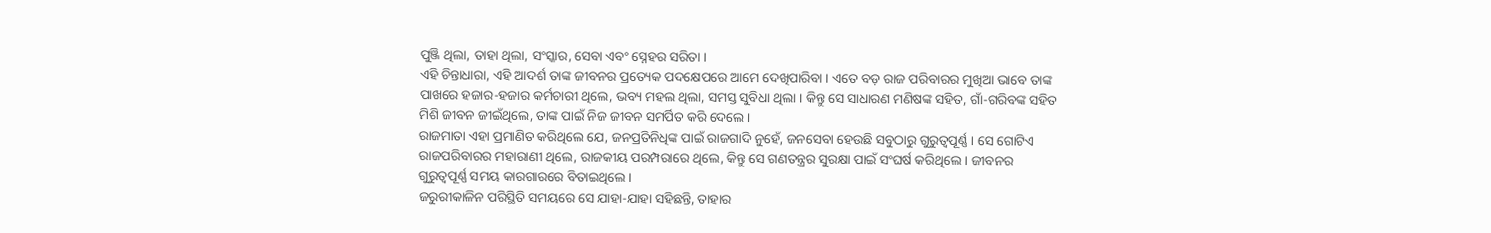ପୁଞ୍ଜି ଥିଲା, ତାହା ଥିଲା, ସଂସ୍କାର, ସେବା ଏବଂ ସ୍ନେହର ସରିତା ।
ଏହି ଚିନ୍ତାଧାରା, ଏହି ଆଦର୍ଶ ତାଙ୍କ ଜୀବନର ପ୍ରତ୍ୟେକ ପଦକ୍ଷେପରେ ଆମେ ଦେଖିପାରିବା । ଏତେ ବଡ଼ ରାଜ ପରିବାରର ମୁଖିଆ ଭାବେ ତାଙ୍କ ପାଖରେ ହଜାର-ହଜାର କର୍ମଚାରୀ ଥିଲେ, ଭବ୍ୟ ମହଲ ଥିଲା, ସମସ୍ତ ସୁବିଧା ଥିଲା । କିନ୍ତୁ ସେ ସାଧାରଣ ମଣିଷଙ୍କ ସହିତ, ଗାଁ-ଗରିବଙ୍କ ସହିତ ମିଶି ଜୀବନ ଜୀଇଁଥିଲେ, ତାଙ୍କ ପାଇଁ ନିଜ ଜୀବନ ସମର୍ପିତ କରି ଦେଲେ ।
ରାଜମାତା ଏହା ପ୍ରମାଣିତ କରିଥିଲେ ଯେ, ଜନପ୍ରତିନିଧିଙ୍କ ପାଇଁ ରାଜଗାଦି ନୁହେଁ, ଜନସେବା ହେଉଛି ସବୁଠାରୁ ଗୁରୁତ୍ୱପୂର୍ଣ୍ଣ । ସେ ଗୋଟିଏ ରାଜପରିବାରର ମହାରାଣୀ ଥିଲେ, ରାଜକୀୟ ପରମ୍ପରାରେ ଥିଲେ, କିନ୍ତୁ ସେ ଗଣତନ୍ତ୍ରର ସୁରକ୍ଷା ପାଇଁ ସଂଘର୍ଷ କରିଥିଲେ । ଜୀବନର ଗୁରୁତ୍ୱପୂର୍ଣ୍ଣ ସମୟ କାରଗାରରେ ବିତାଇଥିଲେ ।
ଜରୁରୀକାଳିନ ପରିସ୍ଥିତି ସମୟରେ ସେ ଯାହା-ଯାହା ସହିଛନ୍ତି, ତାହାର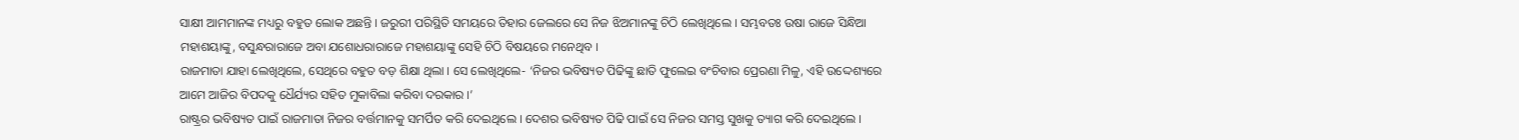ସାକ୍ଷୀ ଆମମାନଙ୍କ ମଧ୍ୟରୁ ବହୁତ ଲୋକ ଅଛନ୍ତି । ଜରୁରୀ ପରିସ୍ଥିତି ସମୟରେ ତିହାର ଜେଲରେ ସେ ନିଜ ଝିଅମାନଙ୍କୁ ଚିଠି ଲେଖିଥିଲେ । ସମ୍ଭବତଃ ଉଷା ରାଜେ ସିନ୍ଧିଆ ମହାଶୟାଙ୍କୁ, ବସୁନ୍ଧରାରାଜେ ଅବା ଯଶୋଧରାରାଜେ ମହାଶୟାଙ୍କୁ ସେହି ଚିଠି ବିଷୟରେ ମନେଥିବ ।
ରାଜମାତା ଯାହା ଲେଖିଥିଲେ, ସେଥିରେ ବହୁତ ବଡ଼ ଶିକ୍ଷା ଥିଲା । ସେ ଲେଖିଥିଲେ- ‘ନିଜର ଭବିଷ୍ୟତ ପିଢିଙ୍କୁ ଛାତି ଫୁଲେଇ ବଂଚିବାର ପ୍ରେରଣା ମିଳୁ, ଏହି ଉଦ୍ଦେଶ୍ୟରେ ଆମେ ଆଜିର ବିପଦକୁ ଧୈର୍ଯ୍ୟର ସହିତ ମୁକାବିଲା କରିବା ଦରକାର ।’
ରାଷ୍ଟ୍ରର ଭବିଷ୍ୟତ ପାଇଁ ରାଜମାତା ନିଜର ବର୍ତ୍ତମାନକୁ ସମର୍ପିତ କରି ଦେଇଥିଲେ । ଦେଶର ଭବିଷ୍ୟତ ପିଢି ପାଇଁ ସେ ନିଜର ସମସ୍ତ ସୁଖକୁ ତ୍ୟାଗ କରି ଦେଇଥିଲେ ।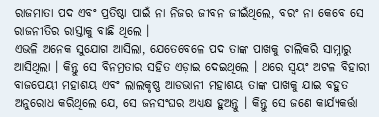ରାଜମାତା ପଦ ଏବଂ ପ୍ରତିଷ୍ଠା ପାଇଁ ନା ନିଜର ଜୀବନ ଜୀଇଁଥିଲେ, ବରଂ ନା କେବେ ସେ ରାଜନୀତିର ରାସ୍ତାକୁ ବାଛି ଥିଲେ ।
ଏଭଳି ଅନେକ ସୁଯୋଗ ଆସିଲା, ଯେତେବେଳେ ପଦ ତାଙ୍କ ପାଖକୁ ଚାଲିକରି ସାମ୍ନାରୁ ଆସିଥିଲା । କିନ୍ତୁ ସେ ବିନମ୍ରତାର ସହିତ ଏଡ଼ାଇ ଦେଇଥିଲେ । ଥରେ ସ୍ୱୟଂ ଅଟଳ ବିହାରୀ ବାଜପେୟୀ ମହାଶୟ ଏବଂ ଲାଲକୃଷ୍ଣ ଆଡଭାନୀ ମହାଶୟ ତାଙ୍କ ପାଖକୁ ଯାଇ ବହୁତ ଅନୁରୋଧ କରିଥିଲେ ଯେ, ସେ ଜନସଂଘର ଅଧ୍ୟକ୍ଷ ହୁଅନ୍ତୁ । କିନ୍ତୁ ସେ ଜଣେ କାର୍ଯ୍ୟକର୍ତ୍ତା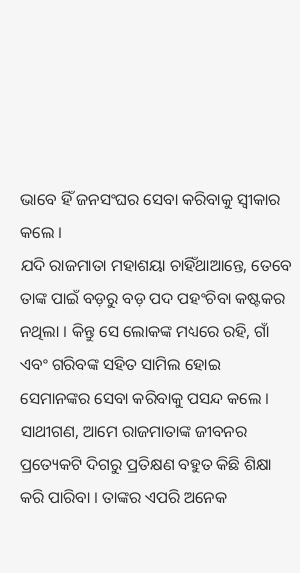ଭାବେ ହିଁ ଜନସଂଘର ସେବା କରିବାକୁ ସ୍ୱୀକାର କଲେ ।
ଯଦି ରାଜମାତା ମହାଶୟା ଚାହିଁଥାଆନ୍ତେ, ତେବେ ତାଙ୍କ ପାଇଁ ବଡ଼ରୁ ବଡ଼ ପଦ ପହଂଚିବା କଷ୍ଟକର ନଥିଲା । କିନ୍ତୁ ସେ ଲୋକଙ୍କ ମଧ୍ୟରେ ରହି, ଗାଁ ଏବଂ ଗରିବଙ୍କ ସହିତ ସାମିଲ ହୋଇ ସେମାନଙ୍କର ସେବା କରିବାକୁ ପସନ୍ଦ କଲେ ।
ସାଥୀଗଣ, ଆମେ ରାଜମାତାଙ୍କ ଜୀବନର ପ୍ରତ୍ୟେକଟି ଦିଗରୁ ପ୍ରତିକ୍ଷଣ ବହୁତ କିଛି ଶିକ୍ଷା କରି ପାରିବା । ତାଙ୍କର ଏପରି ଅନେକ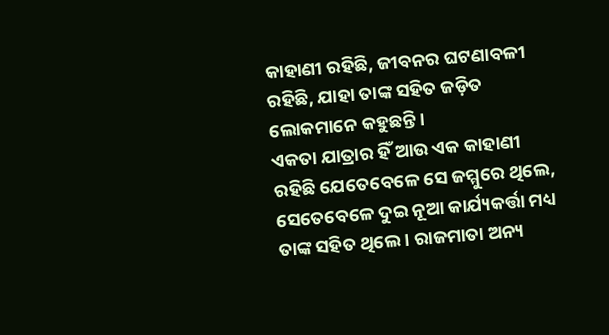କାହାଣୀ ରହିଛି, ଜୀବନର ଘଟଣାବଳୀ ରହିଛି, ଯାହା ତାଙ୍କ ସହିତ ଜଡ଼ିତ ଲୋକମାନେ କହୁଛନ୍ତି ।
ଏକତା ଯାତ୍ରାର ହିଁ ଆଉ ଏକ କାହାଣୀ ରହିଛି ଯେତେବେଳେ ସେ ଜମ୍ମୁରେ ଥିଲେ, ସେତେବେଳେ ଦୁଇ ନୂଆ କାର୍ଯ୍ୟକର୍ତ୍ତା ମଧ୍ୟ ତାଙ୍କ ସହିତ ଥିଲେ । ରାଜମାତା ଅନ୍ୟ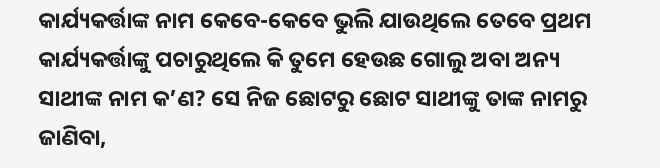କାର୍ଯ୍ୟକର୍ତ୍ତାଙ୍କ ନାମ କେବେ-କେବେ ଭୁଲି ଯାଉଥିଲେ ତେବେ ପ୍ରଥମ କାର୍ଯ୍ୟକର୍ତ୍ତାଙ୍କୁ ପଚାରୁଥିଲେ କି ତୁମେ ହେଉଛ ଗୋଲୁ ଅବା ଅନ୍ୟ ସାଥୀଙ୍କ ନାମ କ’ଣ? ସେ ନିଜ ଛୋଟରୁ ଛୋଟ ସାଥୀଙ୍କୁ ତାଙ୍କ ନାମରୁ ଜାଣିବା,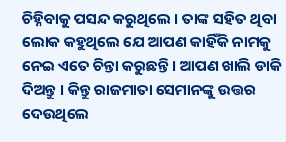ଚିହ୍ନିବାକୁ ପସନ୍ଦ କରୁଥିଲେ । ତାଙ୍କ ସହିତ ଥିବା ଲୋକ କହୁଥିଲେ ଯେ ଆପଣ କାହିଁକି ନାମକୁ ନେଇ ଏତେ ଚିନ୍ତା କରୁଛନ୍ତି । ଆପଣ ଖାଲି ଡାକି ଦିଅନ୍ତୁ । କିନ୍ତୁ ରାଜମାତା ସେମାନଙ୍କୁ ଉତ୍ତର ଦେଉଥିଲେ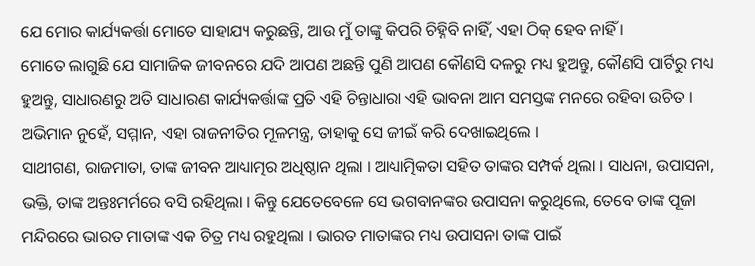ଯେ ମୋର କାର୍ଯ୍ୟକର୍ତ୍ତା ମୋତେ ସାହାଯ୍ୟ କରୁଛନ୍ତି, ଆଉ ମୁଁ ତାଙ୍କୁ କିପରି ଚିହ୍ନିବି ନାହିଁ, ଏହା ଠିକ୍ ହେବ ନାହିଁ ।
ମୋତେ ଲାଗୁଛି ଯେ ସାମାଜିକ ଜୀବନରେ ଯଦି ଆପଣ ଅଛନ୍ତି ପୁଣି ଆପଣ କୌଣସି ଦଳରୁ ମଧ୍ୟ ହୁଅନ୍ତୁ, କୌଣସି ପାର୍ଟିରୁ ମଧ୍ୟ ହୁଅନ୍ତୁ, ସାଧାରଣରୁ ଅତି ସାଧାରଣ କାର୍ଯ୍ୟକର୍ତ୍ତାଙ୍କ ପ୍ରତି ଏହି ଚିନ୍ତାଧାରା ଏହି ଭାବନା ଆମ ସମସ୍ତଙ୍କ ମନରେ ରହିବା ଉଚିତ । ଅଭିମାନ ନୁହେଁ, ସମ୍ମାନ, ଏହା ରାଜନୀତିର ମୂଳମନ୍ତ୍ର, ତାହାକୁ ସେ ଜୀଇଁ କରି ଦେଖାଇଥିଲେ ।
ସାଥୀଗଣ, ରାଜମାତା, ତାଙ୍କ ଜୀବନ ଆଧ୍ୟାତ୍ମର ଅଧିଷ୍ଠାନ ଥିଲା । ଆଧ୍ୟାତ୍ମିକତା ସହିତ ତାଙ୍କର ସମ୍ପର୍କ ଥିଲା । ସାଧନା, ଉପାସନା, ଭକ୍ତି, ତାଙ୍କ ଅନ୍ତଃମର୍ମରେ ବସି ରହିଥିଲା । କିନ୍ତୁ ଯେତେବେଳେ ସେ ଭଗବାନଙ୍କର ଉପାସନା କରୁଥିଲେ, ତେବେ ତାଙ୍କ ପୂଜା ମନ୍ଦିରରେ ଭାରତ ମାତାଙ୍କ ଏକ ଚିତ୍ର ମଧ୍ୟ ରହୁଥିଲା । ଭାରତ ମାତାଙ୍କର ମଧ୍ୟ ଉପାସନା ତାଙ୍କ ପାଇଁ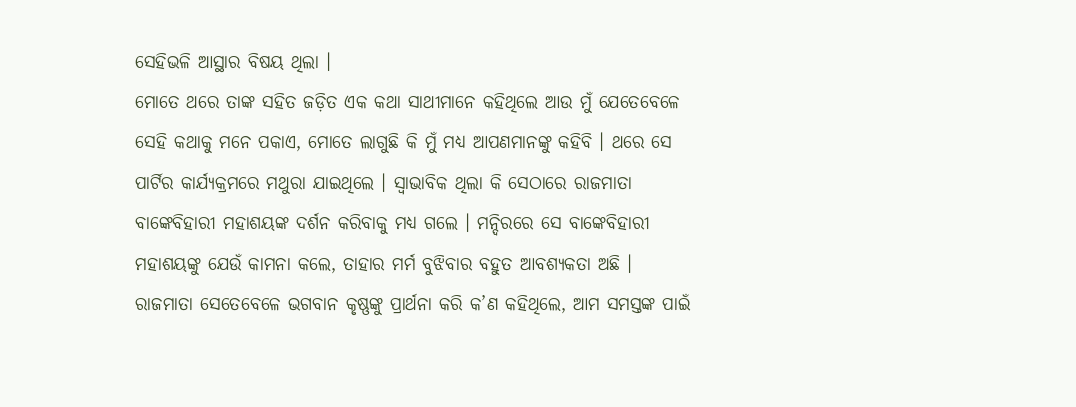ସେହିଭଳି ଆସ୍ଥାର ବିଷୟ ଥିଲା ।
ମୋତେ ଥରେ ତାଙ୍କ ସହିତ ଜଡ଼ିତ ଏକ କଥା ସାଥୀମାନେ କହିଥିଲେ ଆଉ ମୁଁ ଯେତେବେଳେ ସେହି କଥାକୁ ମନେ ପକାଏ, ମୋତେ ଲାଗୁଛି କି ମୁଁ ମଧ୍ୟ ଆପଣମାନଙ୍କୁ କହିବି । ଥରେ ସେ ପାର୍ଟିର କାର୍ଯ୍ୟକ୍ରମରେ ମଥୁରା ଯାଇଥିଲେ । ସ୍ୱାଭାବିକ ଥିଲା କି ସେଠାରେ ରାଜମାତା ବାଙ୍କେବିହାରୀ ମହାଶୟଙ୍କ ଦର୍ଶନ କରିବାକୁ ମଧ୍ୟ ଗଲେ । ମନ୍ଦିରରେ ସେ ବାଙ୍କେବିହାରୀ ମହାଶୟଙ୍କୁ ଯେଉଁ କାମନା କଲେ, ତାହାର ମର୍ମ ବୁଝିବାର ବହୁତ ଆବଶ୍ୟକତା ଅଛି ।
ରାଜମାତା ସେତେବେଳେ ଭଗବାନ କୃଷ୍ଣଙ୍କୁ ପ୍ରାର୍ଥନା କରି କ’ଣ କହିଥିଲେ, ଆମ ସମସ୍ତଙ୍କ ପାଇଁ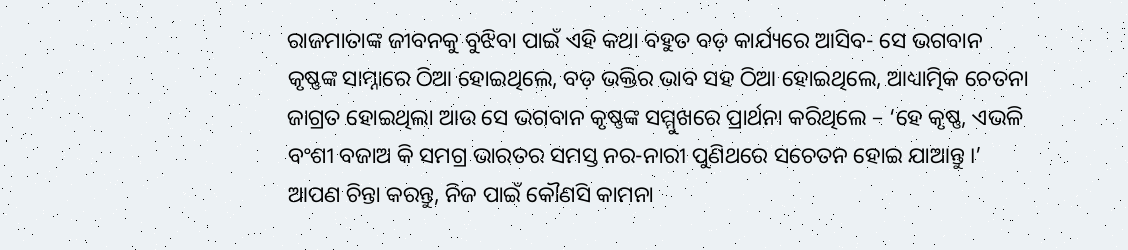ରାଜମାତାଙ୍କ ଜୀବନକୁ ବୁଝିବା ପାଇଁ ଏହି କଥା ବହୁତ ବଡ଼ କାର୍ଯ୍ୟରେ ଆସିବ- ସେ ଭଗବାନ କୃଷ୍ଣଙ୍କ ସାମ୍ନାରେ ଠିଆ ହୋଇଥିଲେ, ବଡ଼ ଭକ୍ତିର ଭାବ ସହ ଠିଆ ହୋଇଥିଲେ, ଆଧ୍ୟାତ୍ମିକ ଚେତନା ଜାଗ୍ରତ ହୋଇଥିଲା ଆଉ ସେ ଭଗବାନ କୃଷ୍ଣଙ୍କ ସମ୍ମୁଖରେ ପ୍ରାର୍ଥନା କରିଥିଲେ – ‘ହେ କୃଷ୍ଣ, ଏଭଳି ବଂଶୀ ବଜାଅ କି ସମଗ୍ର ଭାରତର ସମସ୍ତ ନର-ନାରୀ ପୁଣିଥରେ ସଚେତନ ହୋଇ ଯାଆନ୍ତୁ ।’
ଆପଣ ଚିନ୍ତା କରନ୍ତୁ, ନିଜ ପାଇଁ କୌଣସି କାମନା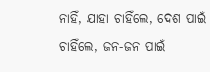ନାହିଁ, ଯାହା ଚାହିଁଲେ, ଦେଶ ପାଇଁ ଚାହିଁଲେ, ଜନ-ଜନ ପାଇଁ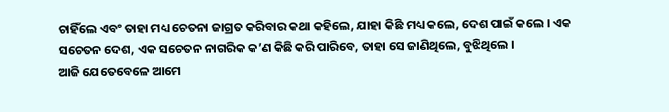ଚାହିଁଲେ ଏବଂ ତାହା ମଧ୍ୟ ଚେତନା ଜାଗ୍ରତ କରିବାର କଥା କହିଲେ, ଯାହା କିଛି ମଧ୍ୟ କଲେ, ଦେଶ ପାଇଁ କଲେ । ଏକ ସଚେତନ ଦେଶ, ଏକ ସଚେତନ ନାଗରିକ କ’ଣ କିଛି କରି ପାରିବେ, ତାହା ସେ ଜାଣିଥିଲେ, ବୁଝିଥିଲେ ।
ଆଜି ଯେତେବେଳେ ଆମେ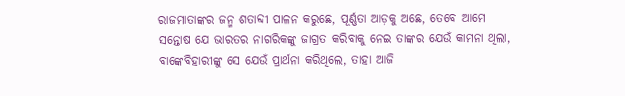ରାଜମାତାଙ୍କର ଜନ୍ମ ଶତାବ୍ଦୀ ପାଳନ କରୁଛେ, ପୂର୍ଣ୍ଣତା ଆଡ଼କୁ ଅଛେ, ତେବେ ଆମେ ସନ୍ତୋଷ ଯେ ଭାରତର ନାଗରିକଙ୍କୁ ଜାଗ୍ରତ କରିବାକୁ ନେଇ ତାଙ୍କର ଯେଉଁ କାମନା ଥିଲା, ବାଙ୍କେବିହାରୀଙ୍କୁ ସେ ଯେଉଁ ପ୍ରାର୍ଥନା କରିଥିଲେ, ତାହା ଆଜି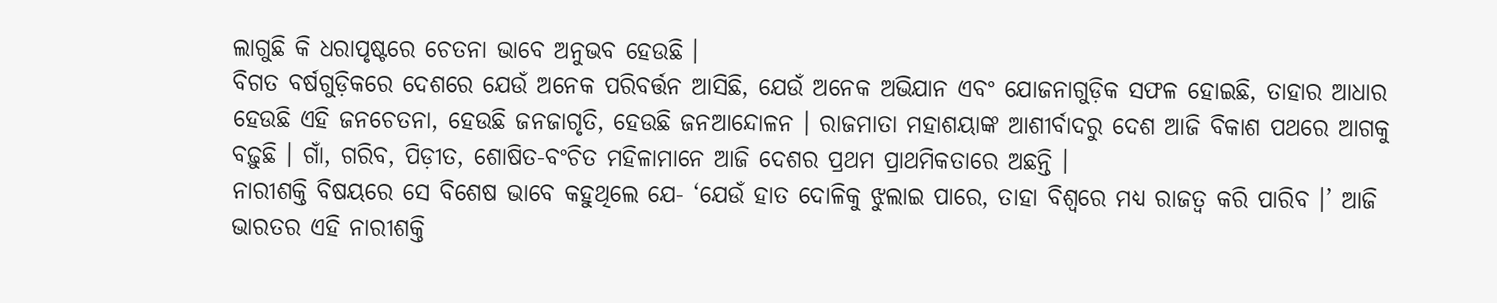ଲାଗୁଛି କି ଧରାପୃଷ୍ଟରେ ଚେତନା ଭାବେ ଅନୁଭବ ହେଉଛି ।
ବିଗତ ବର୍ଷଗୁଡ଼ିକରେ ଦେଶରେ ଯେଉଁ ଅନେକ ପରିବର୍ତ୍ତନ ଆସିଛି, ଯେଉଁ ଅନେକ ଅଭିଯାନ ଏବଂ ଯୋଜନାଗୁଡ଼ିକ ସଫଳ ହୋଇଛି, ତାହାର ଆଧାର ହେଉଛି ଏହି ଜନଚେତନା, ହେଉଛି ଜନଜାଗୃତି, ହେଉଛି ଜନଆନ୍ଦୋଳନ । ରାଜମାତା ମହାଶୟାଙ୍କ ଆଶୀର୍ବାଦରୁ ଦେଶ ଆଜି ବିକାଶ ପଥରେ ଆଗକୁ ବଢ଼ୁଛି । ଗାଁ, ଗରିବ, ପିଡ଼ୀତ, ଶୋଷିତ-ବଂଚିତ ମହିଳାମାନେ ଆଜି ଦେଶର ପ୍ରଥମ ପ୍ରାଥମିକତାରେ ଅଛନ୍ତି ।
ନାରୀଶକ୍ତି ବିଷୟରେ ସେ ବିଶେଷ ଭାବେ କହୁଥିଲେ ଯେ- ‘ଯେଉଁ ହାତ ଦୋଳିକୁ ଝୁଲାଇ ପାରେ, ତାହା ବିଶ୍ୱରେ ମଧ୍ୟ ରାଜତ୍ୱ କରି ପାରିବ ।’ ଆଜି ଭାରତର ଏହି ନାରୀଶକ୍ତି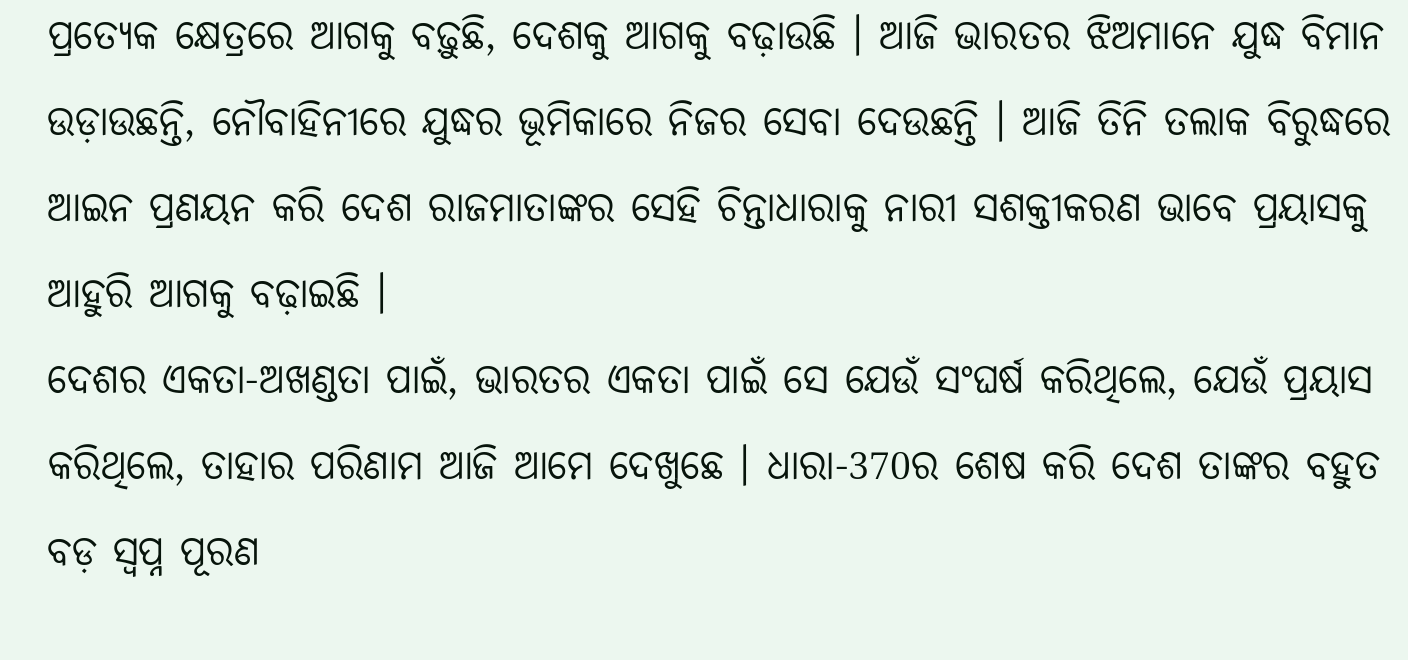ପ୍ରତ୍ୟେକ କ୍ଷେତ୍ରରେ ଆଗକୁ ବଢ଼ୁଛି, ଦେଶକୁ ଆଗକୁ ବଢ଼ାଉଛି । ଆଜି ଭାରତର ଝିଅମାନେ ଯୁଦ୍ଧ ବିମାନ ଉଡ଼ାଉଛନ୍ତି, ନୌବାହିନୀରେ ଯୁଦ୍ଧର ଭୂମିକାରେ ନିଜର ସେବା ଦେଉଛନ୍ତି । ଆଜି ତିନି ତଲାକ ବିରୁଦ୍ଧରେ ଆଇନ ପ୍ରଣୟନ କରି ଦେଶ ରାଜମାତାଙ୍କର ସେହି ଚିନ୍ତାଧାରାକୁ ନାରୀ ସଶକ୍ତୀକରଣ ଭାବେ ପ୍ରୟାସକୁ ଆହୁରି ଆଗକୁ ବଢ଼ାଇଛି ।
ଦେଶର ଏକତା-ଅଖଣ୍ଡତା ପାଇଁ, ଭାରତର ଏକତା ପାଇଁ ସେ ଯେଉଁ ସଂଘର୍ଷ କରିଥିଲେ, ଯେଉଁ ପ୍ରୟାସ କରିଥିଲେ, ତାହାର ପରିଣାମ ଆଜି ଆମେ ଦେଖୁଛେ । ଧାରା-370ର ଶେଷ କରି ଦେଶ ତାଙ୍କର ବହୁତ ବଡ଼ ସ୍ୱପ୍ନ ପୂରଣ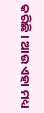କରିଛି । ଆଉ ଏହା ମଧ୍ୟ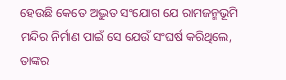ହେଉଛି କେତେ ଅଦ୍ଭୁତ ସଂଯୋଗ ଯେ ରାମଜନ୍ମଭୂମି ମନ୍ଦିର ନିର୍ମାଣ ପାଇଁ ସେ ଯେଉଁ ସଂଘର୍ଷ କରିଥିଲେ, ତାଙ୍କର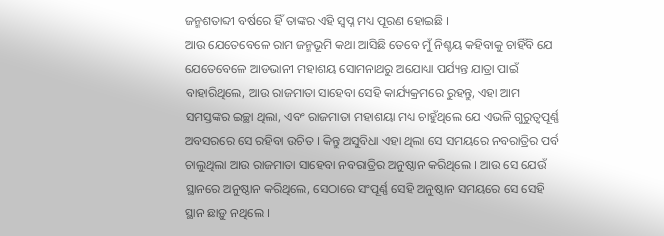ଜନ୍ମଶତାବ୍ଦୀ ବର୍ଷରେ ହିଁ ତାଙ୍କର ଏହି ସ୍ୱପ୍ନ ମଧ୍ୟ ପୂରଣ ହୋଇଛି ।
ଆଉ ଯେତେବେଳେ ରାମ ଜନ୍ମଭୂମି କଥା ଆସିଛି ତେବେ ମୁଁ ନିଶ୍ଚୟ କହିବାକୁ ଚାହିଁବି ଯେ ଯେତେବେଳେ ଆଡଭାନୀ ମହାଶୟ ସୋମନାଥରୁ ଅଯୋଧ୍ୟା ପର୍ଯ୍ୟନ୍ତ ଯାତ୍ରା ପାଇଁ ବାହାରିଥିଲେ, ଆଉ ରାଜମାତା ସାହେବା ସେହି କାର୍ଯ୍ୟକ୍ରମରେ ରୁହନ୍ତୁ, ଏହା ଆମ ସମସ୍ତଙ୍କର ଇଚ୍ଛା ଥିଲା, ଏବଂ ରାଜମାତା ମହାଶୟା ମଧ୍ୟ ଚାହୁଁଥିଲେ ଯେ ଏଭଳି ଗୁରୁତ୍ୱପୂର୍ଣ୍ଣ ଅବସରରେ ସେ ରହିବା ଉଚିତ । କିନ୍ତୁ ଅସୁବିଧା ଏହା ଥିଲା ସେ ସମୟରେ ନବରାତ୍ରିର ପର୍ବ ଚାଲୁଥିଲା ଆଉ ରାଜମାତା ସାହେବା ନବରାତ୍ରିର ଅନୁଷ୍ଠାନ କରିଥିଲେ । ଆଉ ସେ ଯେଉଁ ସ୍ଥାନରେ ଅନୁଷ୍ଠାନ କରିଥିଲେ, ସେଠାରେ ସଂପୂର୍ଣ୍ଣ ସେହି ଅନୁଷ୍ଠାନ ସମୟରେ ସେ ସେହି ସ୍ଥାନ ଛାଡ଼ୁ ନଥିଲେ ।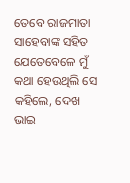ତେବେ ରାଜମାତା ସାହେବାଙ୍କ ସହିତ ଯେତେବେଳେ ମୁଁ କଥା ହେଉଥିଲି ସେ କହିଲେ, ଦେଖ ଭାଇ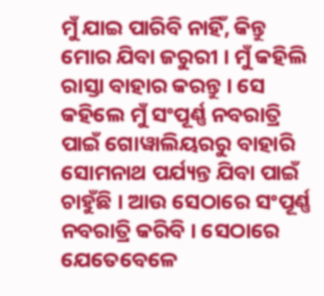ମୁଁ ଯାଇ ପାରିବି ନାହିଁ, କିନ୍ତୁ ମୋର ଯିବା ଜରୁରୀ । ମୁଁ କହିଲି ରାସ୍ତା ବାହାର କରନ୍ତୁ । ସେ କହିଲେ ମୁଁ ସଂପୂର୍ଣ୍ଣ ନବରାତ୍ରି ପାଇଁ ଗୋୱାଲିୟରରୁ ବାହାରି ସୋମନାଥ ପର୍ଯ୍ୟନ୍ତ ଯିବା ପାଇଁ ଚାହୁଁଛି । ଆଉ ସେଠାରେ ସଂପୂର୍ଣ୍ଣ ନବରାତ୍ରି କରିବି । ସେଠାରେ ଯେତେବେଳେ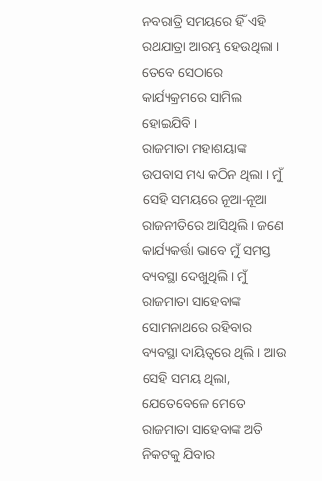ନବରାତ୍ରି ସମୟରେ ହିଁ ଏହି ରଥଯାତ୍ରା ଆରମ୍ଭ ହେଉଥିଲା । ତେବେ ସେଠାରେ କାର୍ଯ୍ୟକ୍ରମରେ ସାମିଲ ହୋଇଯିବି ।
ରାଜମାତା ମହାଶୟାଙ୍କ ଉପବାସ ମଧ୍ୟ କଠିନ ଥିଲା । ମୁଁ ସେହି ସମୟରେ ନୂଆ-ନୂଆ ରାଜନୀତିରେ ଆସିଥିଲି । ଜଣେ କାର୍ଯ୍ୟକର୍ତ୍ତା ଭାବେ ମୁଁ ସମସ୍ତ ବ୍ୟବସ୍ଥା ଦେଖୁଥିଲି । ମୁଁ ରାଜମାତା ସାହେବାଙ୍କ ସୋମନାଥରେ ରହିବାର ବ୍ୟବସ୍ଥା ଦାୟିତ୍ୱରେ ଥିଲି । ଆଉ ସେହି ସମୟ ଥିଲା, ଯେତେବେଳେ ମେତେ ରାଜମାତା ସାହେବାଙ୍କ ଅତି ନିକଟକୁ ଯିବାର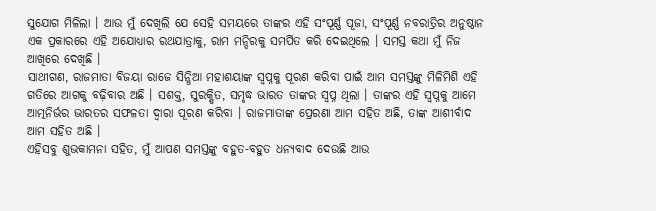ସୁଯୋଗ ମିଳିଲା । ଆଉ ମୁଁ ଦେଖିଲି ଯେ ସେହି ସମୟରେ ତାଙ୍କର ଏହି ସଂପୂର୍ଣ୍ଣ ପୂଜା, ସଂପୂର୍ଣ୍ଣ ନବରାତ୍ରିର ଅନୁଷ୍ଠାନ ଏକ ପ୍ରକାରରେ ଏହି ଅଯୋଧ୍ୟାର ରଥଯାତ୍ରାକୁ, ରାମ ମନ୍ଦିରକୁ ସମର୍ପିତ କରି ଦେଇଥିଲେ । ସମସ୍ତ କଥା ମୁଁ ନିଜ ଆଖିରେ ଦେଖିଛି ।
ସାଥୀଗଣ, ରାଜମାତା ବିଜୟା ରାଜେ ସିନ୍ଧିଆ ମହାଶୟାଙ୍କ ସ୍ୱପ୍ନକୁ ପୂରଣ କରିବା ପାଇଁ ଆମ ସମସ୍ତଙ୍କୁ ମିଳିମିଶି ଏହି ଗତିରେ ଆଗକୁ ବଢ଼ିବାର ଅଛି । ସଶକ୍ତ, ସୁରକ୍ଷିତ, ସମୃଦ୍ଧ ଭାରତ ତାଙ୍କର ସ୍ୱପ୍ନ ଥିଲା । ତାଙ୍କର ଏହି ସ୍ୱପ୍ନକୁ ଆମେ ଆତ୍ମନିର୍ଭର ଭାରତର ସଫଳତା ଦ୍ୱାରା ପୂରଣ କରିବା । ରାଜମାତାଙ୍କ ପ୍ରେରଣା ଆମ ସହିତ ଅଛି, ତାଙ୍କ ଆଶୀର୍ବାଦ ଆମ ସହିତ ଅଛି ।
ଏହିସବୁ ଶୁଭକାମନା ସହିତ, ମୁଁ ଆପଣ ସମସ୍ତଙ୍କୁ ବହୁତ-ବହୁତ ଧନ୍ୟବାଦ ଦେଉଛି ଆଉ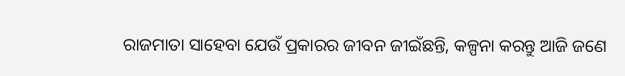ରାଜମାତା ସାହେବା ଯେଉଁ ପ୍ରକାରର ଜୀବନ ଜୀଇଁଛନ୍ତି, କଳ୍ପନା କରନ୍ତୁ ଆଜି ଜଣେ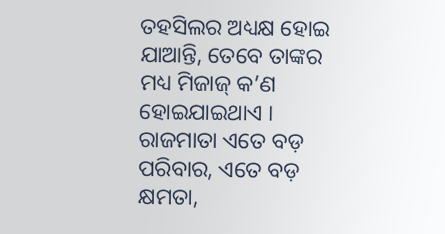ତହସିଲର ଅଧ୍ୟକ୍ଷ ହୋଇ ଯାଆନ୍ତି, ତେବେ ତାଙ୍କର ମଧ୍ୟ ମିଜାଜ୍ କ’ଣ ହୋଇଯାଇଥାଏ । ରାଜମାତା ଏତେ ବଡ଼ ପରିବାର, ଏତେ ବଡ଼ କ୍ଷମତା,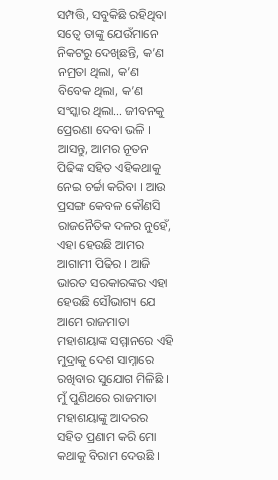ସମ୍ପତ୍ତି, ସବୁକିଛି ରହିଥିବା ସତ୍ୱେ ତାଙ୍କୁ ଯେଉଁମାନେ ନିକଟରୁ ଦେଖିଛନ୍ତି, କ’ଣ ନମ୍ରତା ଥିଲା, କ’ଣ ବିବେକ ଥିଲା, କ’ଣ ସଂସ୍କାର ଥିଲା… ଜୀବନକୁ ପ୍ରେରଣା ଦେବା ଭଳି ।
ଆସନ୍ତୁ, ଆମର ନୂତନ ପିଢିଙ୍କ ସହିତ ଏହିକଥାକୁ ନେଇ ଚର୍ଚ୍ଚା କରିବା । ଆଉ ପ୍ରସଙ୍ଗ କେବଳ କୌଣସି ରାଜନୈତିକ ଦଳର ନୁହେଁ, ଏହା ହେଉଛି ଆମର ଆଗାମୀ ପିଢିର । ଆଜି ଭାରତ ସରକାରଙ୍କର ଏହା ହେଉଛି ସୌଭାଗ୍ୟ ଯେ ଆମେ ରାଜମାତା ମହାଶୟାଙ୍କ ସମ୍ମାନରେ ଏହି ମୁଦ୍ରାକୁ ଦେଶ ସାମ୍ନାରେ ରଖିବାର ସୁଯୋଗ ମିଳିଛି ।
ମୁଁ ପୁଣିଥରେ ରାଜମାତା ମହାଶୟାଙ୍କୁ ଆଦରର ସହିତ ପ୍ରଣାମ କରି ମୋ କଥାକୁ ବିରାମ ଦେଉଛି ।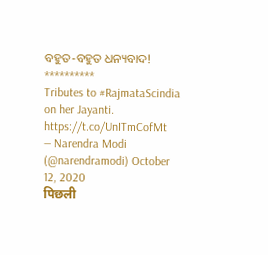ବହୁତ-ବହୁତ ଧନ୍ୟବାଦ!
**********
Tributes to #RajmataScindia on her Jayanti. https://t.co/UnITmCofMt
— Narendra Modi (@narendramodi) October 12, 2020
पिछली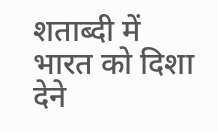शताब्दी में भारत को दिशा देने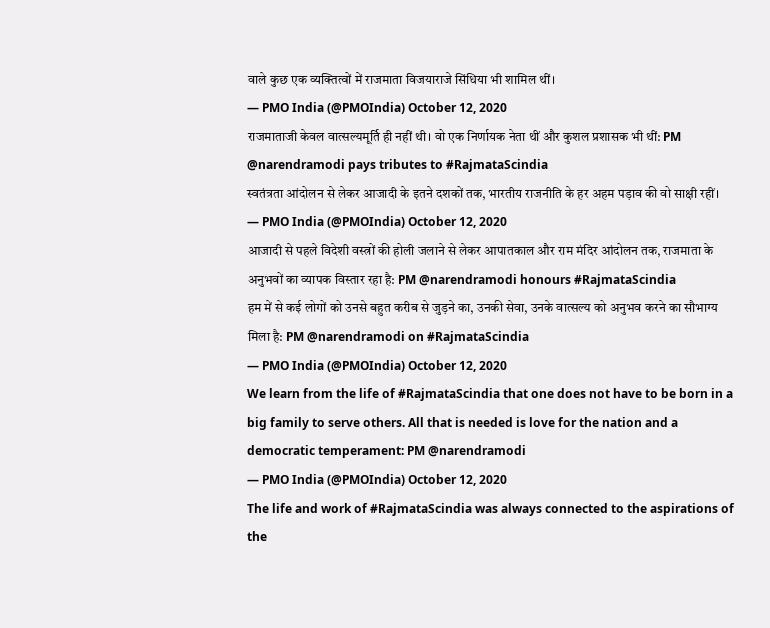वाले कुछ एक व्यक्तित्वों में राजमाता विजयाराजे सिंधिया भी शामिल थीं।
— PMO India (@PMOIndia) October 12, 2020
राजमाताजी केवल वात्सल्यमूर्ति ही नहीं थी। वो एक निर्णायक नेता थीं और कुशल प्रशासक भी थीं: PM @narendramodi pays tributes to #RajmataScindia
स्वतंत्रता आंदोलन से लेकर आजादी के इतने दशकों तक, भारतीय राजनीति के हर अहम पड़ाव की वो साक्षी रहीं।
— PMO India (@PMOIndia) October 12, 2020
आजादी से पहले विदेशी वस्त्रों की होली जलाने से लेकर आपातकाल और राम मंदिर आंदोलन तक, राजमाता के अनुभवों का व्यापक विस्तार रहा है: PM @narendramodi honours #RajmataScindia
हम में से कई लोगों को उनसे बहुत करीब से जुड़ने का, उनकी सेवा, उनके वात्सल्य को अनुभव करने का सौभाग्य मिला है: PM @narendramodi on #RajmataScindia
— PMO India (@PMOIndia) October 12, 2020
We learn from the life of #RajmataScindia that one does not have to be born in a big family to serve others. All that is needed is love for the nation and a democratic temperament: PM @narendramodi
— PMO India (@PMOIndia) October 12, 2020
The life and work of #RajmataScindia was always connected to the aspirations of the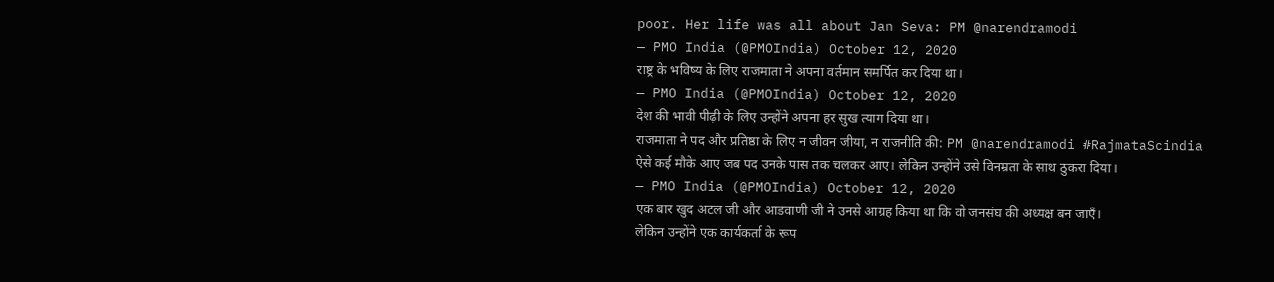poor. Her life was all about Jan Seva: PM @narendramodi
— PMO India (@PMOIndia) October 12, 2020
राष्ट्र के भविष्य के लिए राजमाता ने अपना वर्तमान समर्पित कर दिया था।
— PMO India (@PMOIndia) October 12, 2020
देश की भावी पीढ़ी के लिए उन्होंने अपना हर सुख त्याग दिया था।
राजमाता ने पद और प्रतिष्ठा के लिए न जीवन जीया, न राजनीति की: PM @narendramodi #RajmataScindia
ऐसे कई मौके आए जब पद उनके पास तक चलकर आए। लेकिन उन्होंने उसे विनम्रता के साथ ठुकरा दिया।
— PMO India (@PMOIndia) October 12, 2020
एक बार खुद अटल जी और आडवाणी जी ने उनसे आग्रह किया था कि वो जनसंघ की अध्यक्ष बन जाएँ।
लेकिन उन्होंने एक कार्यकर्ता के रूप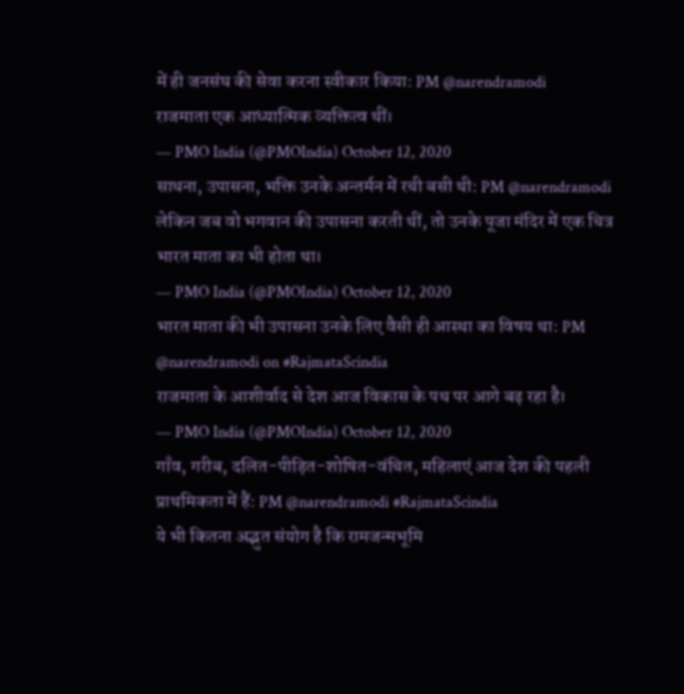में ही जनसंघ की सेवा करना स्वीकार किया: PM @narendramodi
राजमाता एक आध्यात्मिक व्यक्तित्व थीं।
— PMO India (@PMOIndia) October 12, 2020
साधना, उपासना, भक्ति उनके अन्तर्मन में रची बसी थी: PM @narendramodi
लेकिन जब वो भगवान की उपासना करती थीं, तो उनके पूजा मंदिर में एक चित्र भारत माता का भी होता था।
— PMO India (@PMOIndia) October 12, 2020
भारत माता की भी उपासना उनके लिए वैसी ही आस्था का विषय था: PM @narendramodi on #RajmataScindia
राजमाता के आशीर्वाद से देश आज विकास के पथ पर आगे बढ़ रहा है।
— PMO India (@PMOIndia) October 12, 2020
गाँव, गरीब, दलित-पीड़ित-शोषित-वंचित, महिलाएं आज देश की पहली प्राथमिकता में हैं: PM @narendramodi #RajmataScindia
ये भी कितना अद्भुत संयोग है कि रामजन्मभूमि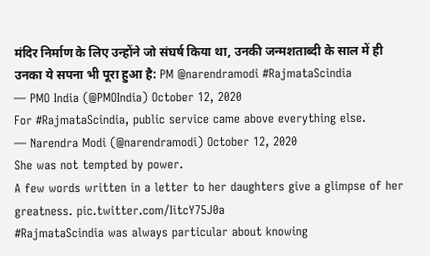मंदिर निर्माण के लिए उन्होंने जो संघर्ष किया था, उनकी जन्मशताब्दी के साल में ही उनका ये सपना भी पूरा हुआ है: PM @narendramodi #RajmataScindia
— PMO India (@PMOIndia) October 12, 2020
For #RajmataScindia, public service came above everything else.
— Narendra Modi (@narendramodi) October 12, 2020
She was not tempted by power.
A few words written in a letter to her daughters give a glimpse of her greatness. pic.twitter.com/IitcY75J0a
#RajmataScindia was always particular about knowing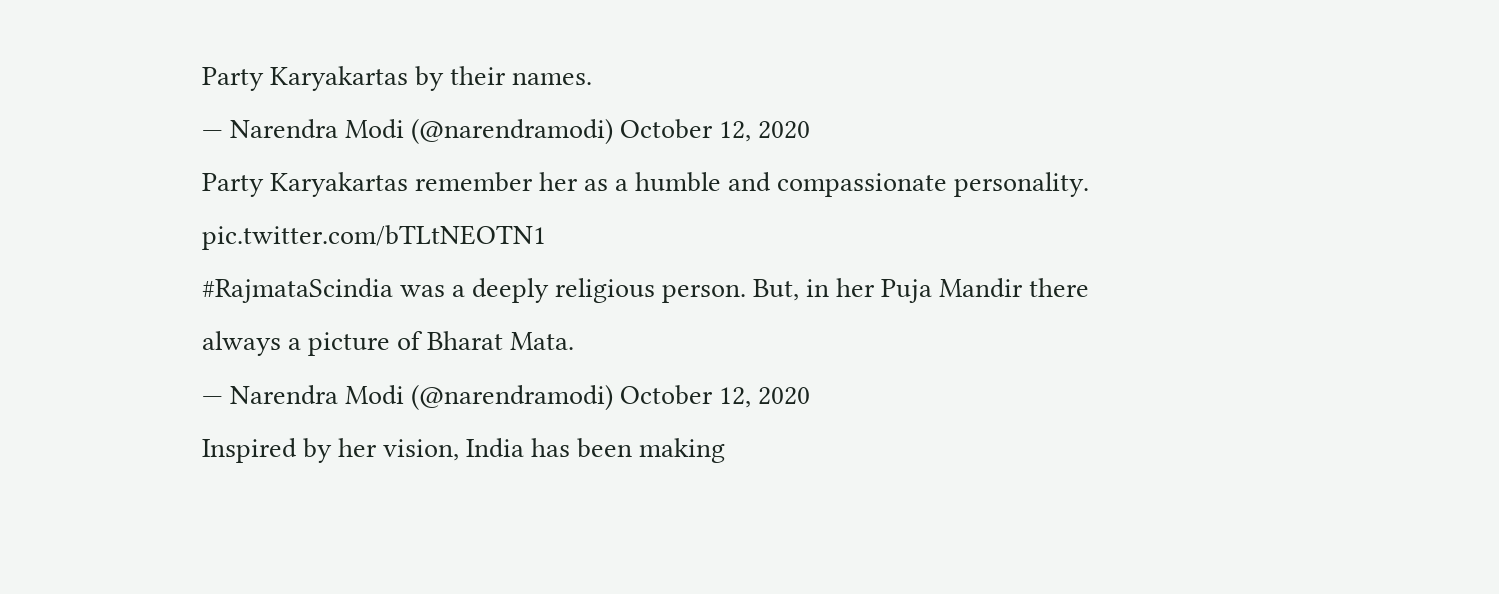Party Karyakartas by their names.
— Narendra Modi (@narendramodi) October 12, 2020
Party Karyakartas remember her as a humble and compassionate personality. pic.twitter.com/bTLtNEOTN1
#RajmataScindia was a deeply religious person. But, in her Puja Mandir there always a picture of Bharat Mata.
— Narendra Modi (@narendramodi) October 12, 2020
Inspired by her vision, India has been making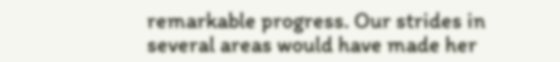remarkable progress. Our strides in several areas would have made her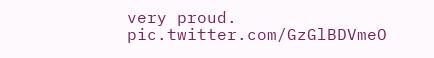very proud. pic.twitter.com/GzGlBDVmeO